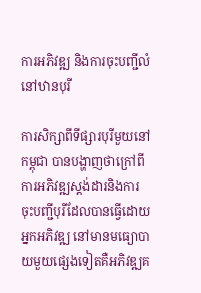ការអភិវឌ្ឍ និងការចុះបញ្ជីលំនៅឋានបុរី

ការសិក្សាពីទីផ្សារបុរីមួយនៅកម្ពុជា បានបង្ហាញថាក្រៅពីការអភិវឌ្ឍស្តង់ដារនិងការចុះបញ្ជីបុរីដែលបានធ្វើដោយអ្នកអភិវឌ្ឍ នៅមានមធ្យោបាយមួយផ្សេងទៀតគឺអភិវឌ្ឍគ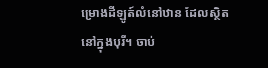ម្រោងដីឡូត៍លំនៅឋាន ដែលស្ថិតនៅក្នុងបុរី។ ចាប់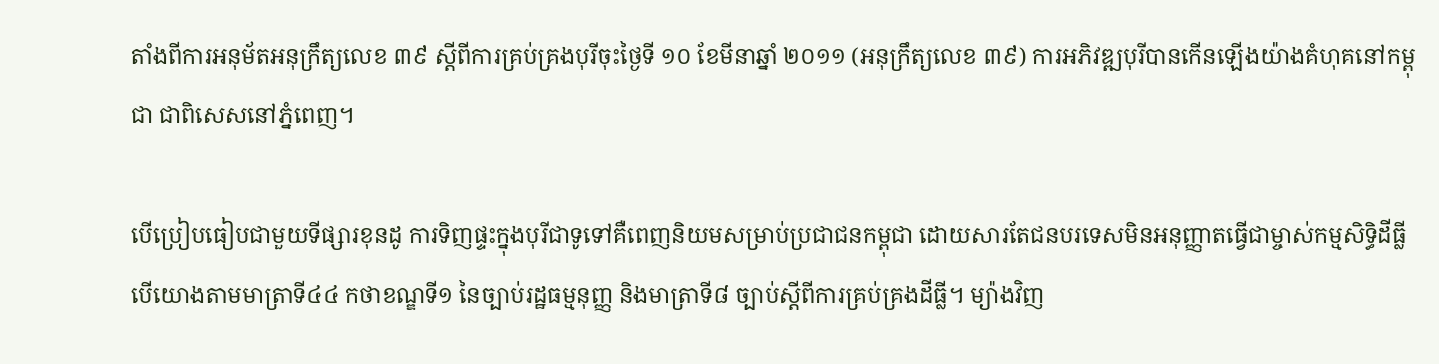តាំងពីការអនុម័តអនុក្រឹត្យលេខ ៣៩ ស្តីពីការគ្រប់គ្រងបុរីចុះថ្ងៃទី ១០ ខែមីនាឆ្នាំ ២០១១ (អនុក្រឹត្យលេខ ៣៩) ការអភិវឌ្ឍបុរីបានកើនឡើងយ៉ាងគំហុគនៅកម្ពុជា ជាពិសេសនៅភ្នំពេញ។

បើប្រៀបធៀបជាមួយទីផ្សារខុនដូ ការទិញផ្ទះក្នុងបុរីជាទូទៅគឺពេញនិយមសម្រាប់ប្រជាជនកម្ពុជា ដោយសារតែជនបរទេសមិនអនុញ្ញាតធ្វើជាម្ចាស់កម្មសិទ្ធិដីធ្លី បើយោងតាមមាត្រាទី៤៤ កថាខណ្ឌទី១ នៃច្បាប់រដ្ឋធម្មនុញ្ញ និងមាត្រាទី៨ ច្បាប់ស្តីពីការគ្រប់គ្រងដីធ្លី។ ម្យ៉ាងវិញ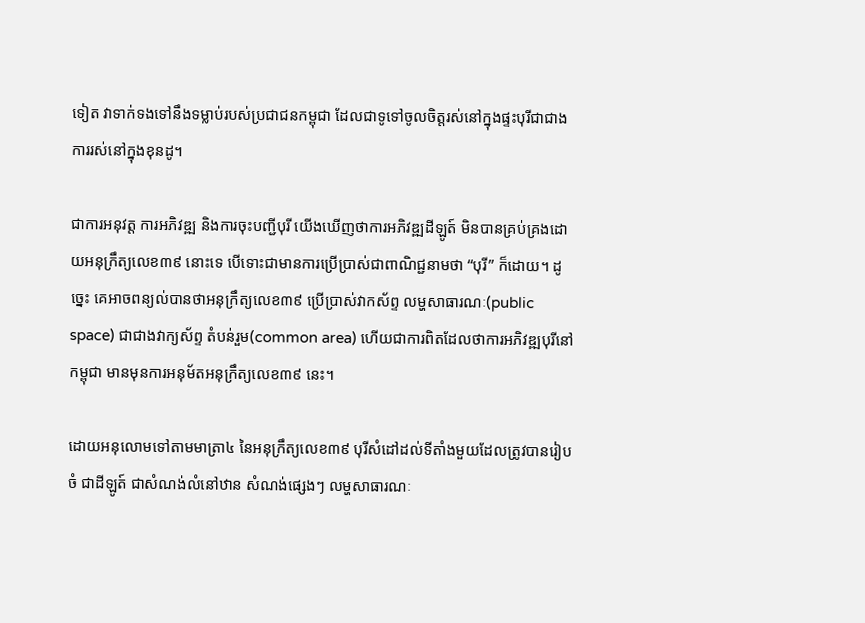ទៀត វាទាក់ទងទៅនឹងទម្លាប់របស់ប្រជាជនកម្ពុជា ដែលជាទូទៅចូលចិត្តរស់នៅក្នុងផ្ទះបុរីជាជាងការរស់នៅក្នុងខុនដូ។

ជាការអនុវត្ត ការអភិវឌ្ឍ និងការចុះបញ្ជីបុរី យើងឃើញថាការអភិវឌ្ឍដីឡូត៍ មិនបានគ្រប់គ្រងដោយអនុក្រឹត្យលេខ៣៩ នោះទេ បើទោះជាមានការប្រើប្រាស់ជាពាណិជ្ជនាមថា “បុរី” ក៏ដោយ។ ដូច្នេះ គេអាចពន្យល់បានថាអនុក្រឹត្យលេខ៣៩ ប្រើប្រាស់វាកស័ព្ទ លម្ហសាធារណៈ(public space) ជាជាងវាក្យស័ព្ទ តំបន់រួម(common area) ហើយជាការពិតដែលថាការអភិវឌ្ឍបុរីនៅកម្ពុជា មានមុនការអនុម័តអនុក្រឹត្យលេខ៣៩ នេះ។

ដោយអនុលោមទៅតាមមាត្រា៤ នៃអនុក្រឹត្យលេខ៣៩ បុរីសំដៅដល់ទីតាំងមួយដែលត្រូវបានរៀបចំ ជាដីឡូត៍ ជាសំណង់លំនៅឋាន សំណង់ផ្សេងៗ លម្ហសាធារណៈ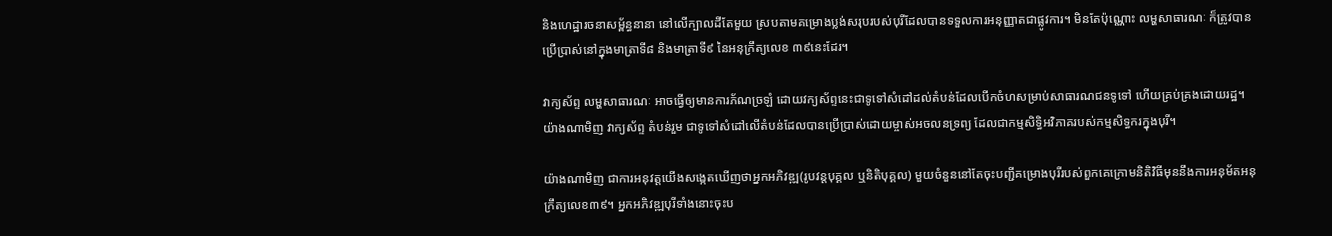និងហេដ្ឋារចនាសម្ព័ន្ធនានា នៅលើក្បាលដីតែមួយ ស្របតាមគម្រោងប្លង់សរុបរបស់បុរីដែលបានទទួលការអនុញ្ញាតជាផ្លូវការ។ មិនតែប៉ុណ្ណោះ លម្ហសាធារណៈ ក៏ត្រូវបានប្រើប្រាស់នៅក្នុងមាត្រាទី៨ និងមាត្រាទី៩ នៃអនុក្រឹត្យលេខ ៣៩នេះដែរ។

វាក្យស័ព្ទ លម្ហសាធារណៈ អាចធ្វើឲ្យមានការភ័ណច្រឡំ ដោយវក្យស័ព្ទនេះជាទូទៅសំដៅដល់តំបន់ដែលបើកចំហសម្រាប់សាធារណជនទូទៅ ហើយគ្រប់គ្រងដោយរដ្ឋ។ យ៉ាងណាមិញ វាក្យស័ព្ទ តំបន់រួម ជាទូទៅសំដៅលើតំបន់ដែលបានប្រើប្រាស់ដោយម្ចាស់អចលនទ្រព្យ ដែលជាកម្មសិទ្ធិអវិភាគរបស់កម្មសិទ្ធករក្នុងបុរី។

យ៉ាងណាមិញ ជាការអនុវត្តយើងសង្កេតឃើញថាអ្នកអភិវឌ្ឍ(រូបវន្តបុគ្គល ឬនិតិបុគ្គល) មួយចំនួននៅតែចុះបញ្ជីគម្រោងបុរីរបស់ពួកគេក្រោមនិតិវិធីមុននឹងការអនុម័តអនុក្រឹត្យលេខ៣៩។ អ្នកអភិវឌ្ឍបុរីទាំងនោះចុះប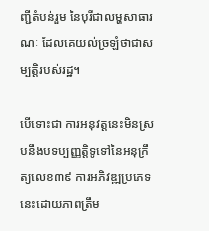ញ្ជីតំបន់រួម នៃបុរីជាលម្ហសាធារណៈ ដែលគេយល់ច្រឡំថាជាសម្បត្តិរបស់រដ្ឋ។

បើទោះជា ការអនុវត្តនេះមិនស្របនឹងបទប្បញ្ញតិ្តទូទៅនៃអនុក្រឹត្យលេខ៣៩ ការអភិវឌ្ឍប្រភេទនេះដោយភាពត្រឹម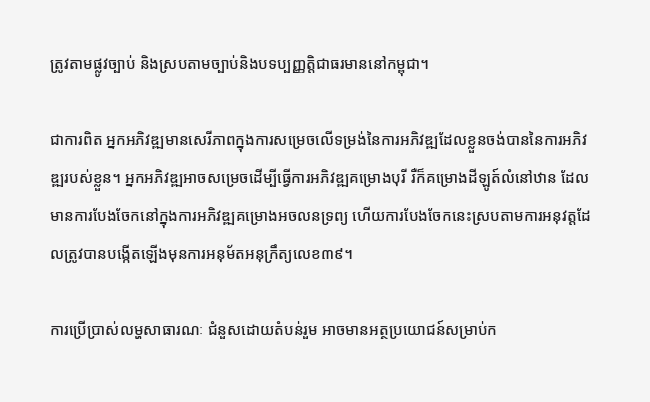ត្រូវតាមផ្លូវច្បាប់ និងស្របតាមច្បាប់និងបទប្បញ្ញតិ្តជាធរមាននៅកម្ពុជា។

ជាការពិត អ្នកអភិវឌ្ឍមានសេរីភាពក្នុងការសម្រេចលើទម្រង់នៃការអភិវឌ្ឍដែលខ្លួនចង់បាននៃការអភិវឌ្ឍរបស់ខ្លួន។ អ្នកអភិវឌ្ឍអាចសម្រេចដើម្បីធ្វើការអភិវឌ្ឍគម្រោងបុរី រឺក៏គម្រោងដីឡូត៍លំនៅឋាន ដែលមានការបែងចែកនៅក្នុងការអភិវឌ្ឍគម្រោងអចលនទ្រព្យ ហើយការបែងចែកនេះស្របតាមការអនុវត្តដែលត្រូវបានបង្កើតឡើងមុនការអនុម័តអនុក្រឹត្យលេខ៣៩។

ការប្រើប្រាស់លម្ហសាធារណៈ ជំនួសដោយតំបន់រួម អាចមានអត្ថប្រយោជន៍សម្រាប់ក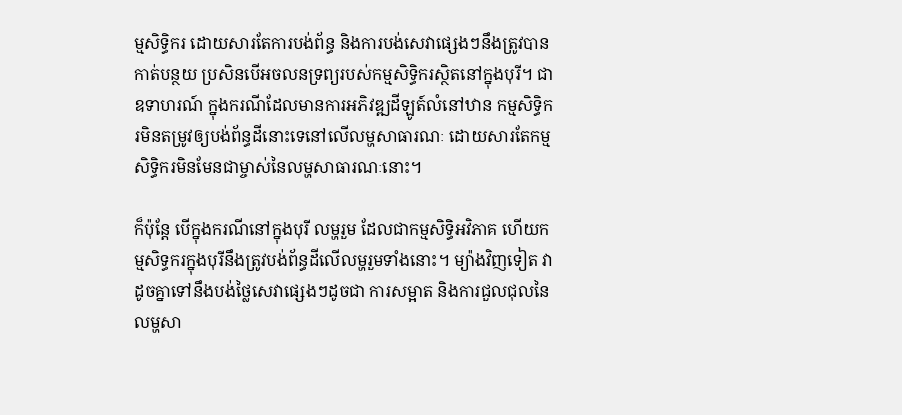ម្មសិទ្ធិករ ដោយសារតែការបង់ព័ន្ធ និងការបង់សេវាផ្សេងៗនឹងត្រូវបានកាត់បន្ថយ ប្រសិនបើអចលនទ្រព្យរបស់កម្មសិទ្ធិករស្ថិតនៅក្នុងបុរី។ ជាឧទាហរណ៍ ក្នុងករណីដែលមានការអភិវឌ្ឍដីឡូត៍លំនៅឋាន កម្មសិទ្ធិករមិនតម្រូវឲ្យបង់ព័ន្ធដីនោះទេនៅលើលម្ហសាធារណៈ ដោយសារតែកម្មសិទ្ធិករមិនមែនជាម្ចាស់នៃលម្ហសាធារណៈនោះ។

ក៏ប៉ុន្តែ បើក្នុងករណីនៅក្នុងបុរី លម្ហរួម ដែលជាកម្មសិទ្ធិអវិភាគ ហើយកម្មសិទ្ធករក្នុងបុរីនឹងត្រូវបង់ព័ន្ធដីលើលម្ហរួមទាំងនោះ។ ម្យ៉ាងវិញទៀត វាដូចគ្នាទៅនឹងបង់ថ្លៃសេវាផ្សេងៗដូចជា ការសម្អាត និងការជួលជុលនៃលម្ហសា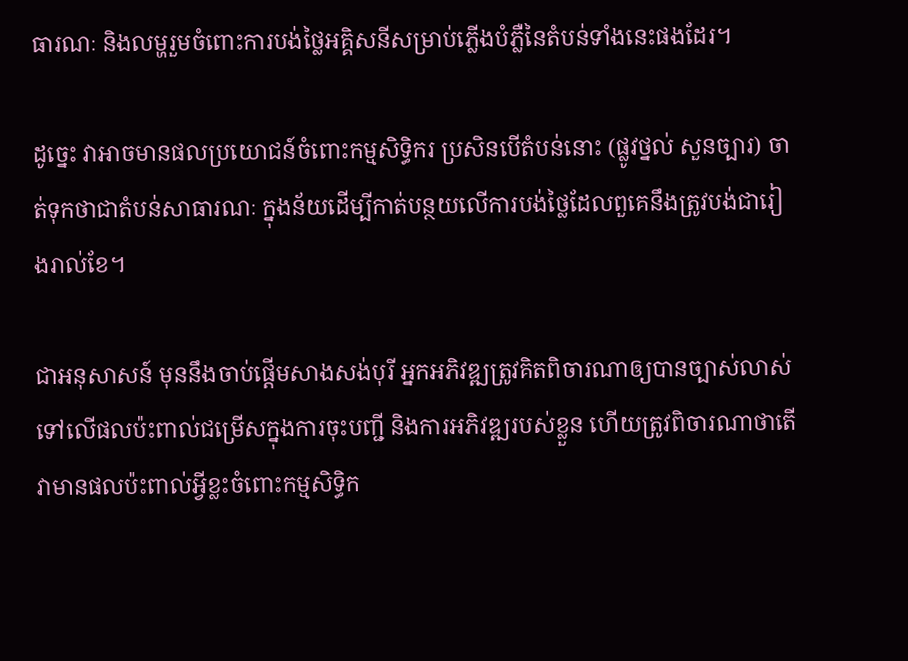ធារណៈ និងលម្ហរួមចំពោះការបង់ថ្លៃអគ្គិសនីសម្រាប់ភ្លើងបំភ្លឺនៃតំបន់ទាំងនេះផងដែរ។

ដូច្នេះ វាអាចមានផលប្រយោជន៍ចំពោះកម្មសិទ្ធិករ ប្រសិនបើតំបន់នោះ (ផ្លូវថ្នល់ សួនច្បារ) ចាត់ទុកថាជាតំបន់សាធារណៈ ក្នុងន័យដើម្បីកាត់បន្ថយលើការបង់ថ្លៃដែលពួគេនឹងត្រូវបង់ជារៀងរាល់ខែ។

ជាអនុសាសន៍ មុននឹងចាប់ផ្តើមសាងសង់បុរី អ្នកអភិវឌ្ឍត្រូវគិតពិចារណាឲ្យបានច្បាស់លាស់ទៅលើផលប៉ះពាល់ជម្រើសក្នុងការចុះបញ្ជី និងការអភិវឌ្ឍរបស់ខ្លួន ហើយត្រូវពិចារណាថាតើវាមានផលប៉ះពាល់អ្វីខ្លះចំពោះកម្មសិទ្ធិក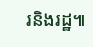រនិងរដ្ឋ៕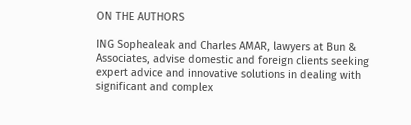ON THE AUTHORS

ING Sophealeak and Charles AMAR, lawyers at Bun & Associates, advise domestic and foreign clients seeking expert advice and innovative solutions in dealing with significant and complex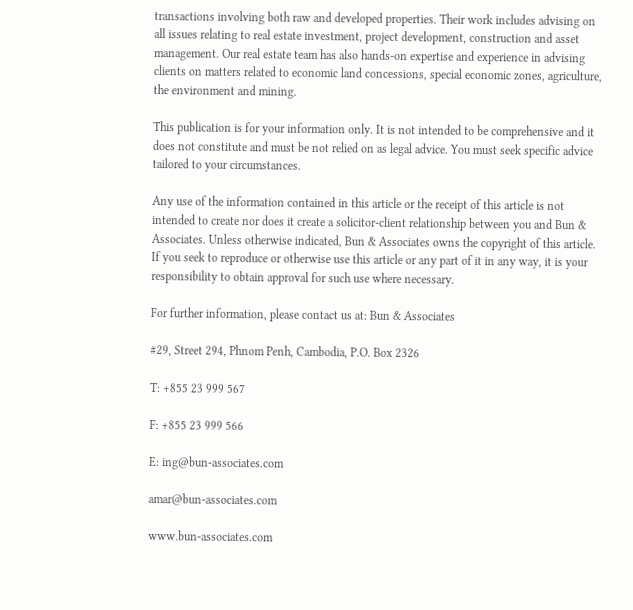transactions involving both raw and developed properties. Their work includes advising on all issues relating to real estate investment, project development, construction and asset management. Our real estate team has also hands-on expertise and experience in advising clients on matters related to economic land concessions, special economic zones, agriculture, the environment and mining.

This publication is for your information only. It is not intended to be comprehensive and it does not constitute and must be not relied on as legal advice. You must seek specific advice tailored to your circumstances.

Any use of the information contained in this article or the receipt of this article is not intended to create nor does it create a solicitor-client relationship between you and Bun & Associates. Unless otherwise indicated, Bun & Associates owns the copyright of this article. If you seek to reproduce or otherwise use this article or any part of it in any way, it is your responsibility to obtain approval for such use where necessary.

For further information, please contact us at: Bun & Associates

#29, Street 294, Phnom Penh, Cambodia, P.O. Box 2326

T: +855 23 999 567

F: +855 23 999 566

E: ing@bun-associates.com

amar@bun-associates.com

www.bun-associates.com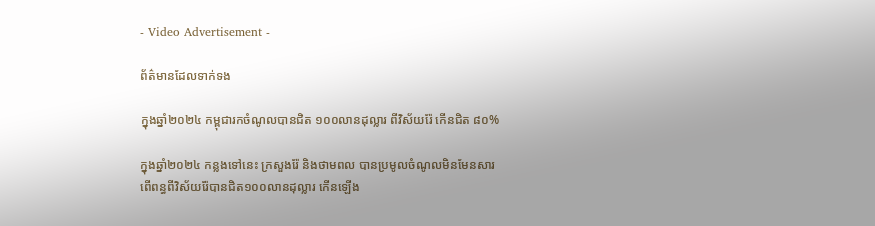- Video Advertisement -

ព័ត៌មានដែលទាក់ទង

ក្នុងឆ្នាំ២០២៤ កម្ពុជារកចំណូលបានជិត ១០០លានដុល្លារ ពីវិស័យរ៉ែ កើនជិត ៨០%

ក្នុងឆ្នាំ២០២៤ កន្លងទៅនេះ ក្រសួងរ៉ែ និងថាមពល បានប្រមូលចំណូលមិនមែនសារពើពន្ធពីវិស័យរ៉ែបានជិត១០០លានដុល្លារ កើនឡើង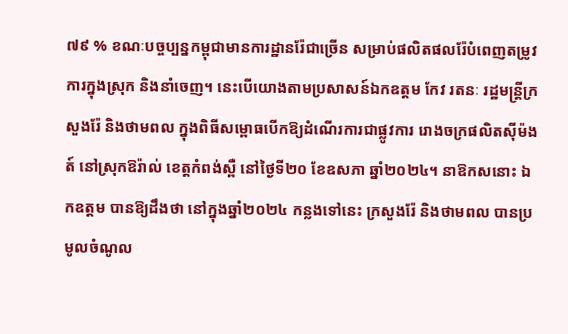៧៩ % ខណៈបច្ចប្បន្នកម្ពុជាមានការដ្ឋានរ៉ែជាច្រើន សម្រាប់ផលិតផលរ៉ែបំពេញតម្រូវការក្នុងស្រុក និងនាំចេញ។ នេះបើយោងតាមប្រសាសន៍ឯកឧត្តម កែវ រតនៈ រដ្ឋមន្រ្តីក្រសួងរ៉ែ និងថាមពល ក្នុងពិធីសម្ពោធបើកឱ្យដំណើរការជាផ្លូវការ រោងចក្រផលិតស៊ីម៉ងត៍ នៅស្រុកឱរ៉ាល់ ខេត្តកំពង់ស្ពឺ នៅថ្ងៃទី២០ ខែឧសភា ឆ្នាំ២០២៤។ នាឱកសនោះ ឯកឧត្តម បានឱ្យដឹងថា នៅក្នុងឆ្នាំ២០២៤ កន្លងទៅនេះ ក្រសួងរ៉ែ និងថាមពល បានប្រមូលចំណូល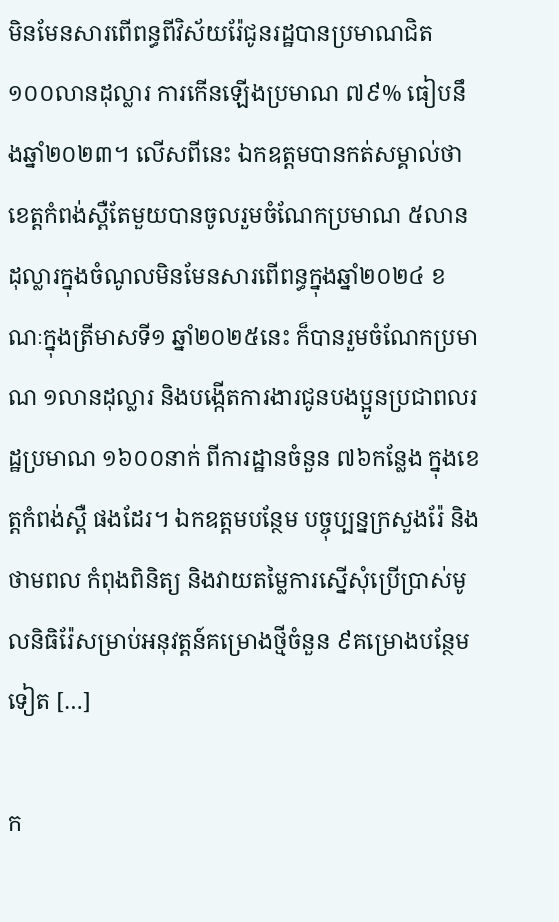មិនមែនសារពើពន្ធពីវិស័យរ៉ែជូនរដ្ឋបានប្រមាណជិត ១០០លានដុល្លារ ការកើនឡើងប្រមាណ ៧៩% ធៀបនឹងឆ្នាំ២០២៣។ លើសពីនេះ ឯកឧត្តមបានកត់សម្គាល់ថា ខេត្តកំពង់ស្ពឺតែមួយបានចូលរួមចំណែកប្រមាណ ៥លានដុល្លារក្នុងចំណូលមិនមែនសារពើពន្ធក្នុងឆ្នាំ២០២៤ ខណៈក្នុងត្រីមាសទី១ ឆ្នាំ២០២៥នេះ ក៏បានរួមចំណែកប្រមាណ ១លានដុល្លារ និងបង្កើតការងារជូនបងប្អូនប្រជាពលរដ្ឋប្រមាណ ១៦០០នាក់ ពីការដ្ឋានចំនួន ៧៦កន្លែង ក្នុងខេត្តកំពង់ស្ពឺ ផងដែរ។ ឯកឧត្តមបន្ថែម បច្ចុប្បន្នក្រសួងរ៉ែ និងថាមពល កំពុងពិនិត្យ និងវាយតម្លៃការស្នើសុំប្រើប្រាស់មូលនិធិរ៉ែសម្រាប់អនុវត្តន៍គម្រោងថ្មីចំនួន ៩គម្រោងបន្ថែមទៀត […]

ក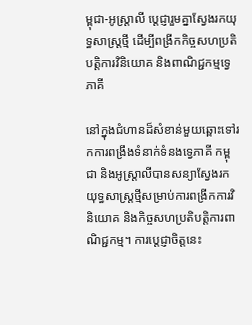ម្ពុជា-អូស្រ្តាលី ប្តេជ្ញារួមគ្នាស្វែងរកយុទ្ធសាស្រ្តថ្មី ដើម្បីពង្រីកកិច្ចសហប្រតិបត្តិការវិនិយោគ និងពាណិជ្ជកម្មទ្វេភាគី

នៅក្នុងជំហានដ៏សំខាន់មួយឆ្ពោះទៅរកការពង្រឹងទំនាក់ទំនងទ្វេភាគី កម្ពុជា និងអូស្ត្រាលីបានសន្យាស្វែងរកយុទ្ធសាស្ត្រថ្មីសម្រាប់ការពង្រីកការវិនិយោគ និងកិច្ចសហប្រតិបត្តិការពាណិជ្ជកម្ម។ ការប្ដេជ្ញាចិត្តនេះ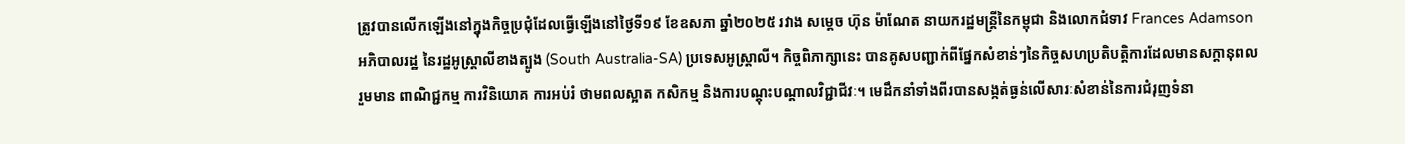ត្រូវបានលើកឡើងនៅក្នុងកិច្ចប្រជុំដែលធ្វើឡើងនៅថ្ងៃទី១៩ ខែឧសភា ឆ្នាំ២០២៥ រវាង សម្តេច ហ៊ុន ម៉ាណែត នាយករដ្ឋមន្ត្រីនៃកម្ពុជា និងលោកជំទាវ Frances Adamson អភិបាលរដ្ឋ នៃរដ្ឋអូស្ត្រាលីខាងត្បូង (South Australia-SA) ប្រទេសអូស្ត្រាលី។ កិច្ចពិភាក្សានេះ បានគូសបញ្ជាក់ពីផ្នែកសំខាន់ៗនៃកិច្ចសហប្រតិបត្តិការដែលមានសក្តានុពល រួមមាន ពាណិជ្ជកម្ម ការវិនិយោគ ការអប់រំ ថាមពលស្អាត កសិកម្ម និងការបណ្តុះបណ្តាលវិជ្ជាជីវៈ។ មេដឹកនាំទាំងពីរបានសង្កត់ធ្ងន់លើសារៈសំខាន់នៃការជំរុញទំនា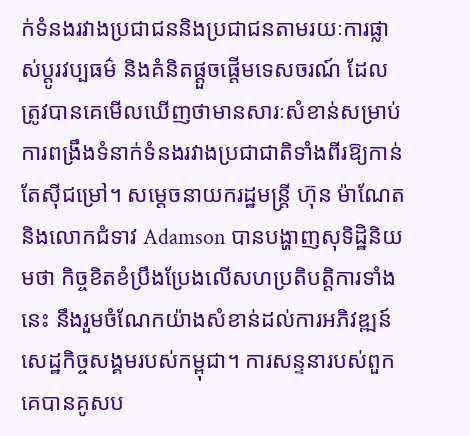ក់ទំនងរវាងប្រជាជននិងប្រជាជនតាមរយៈការផ្លាស់ប្តូរវប្បធម៌ និងគំនិតផ្តួចផ្តើមទេសចរណ៍ ដែលត្រូវបានគេមើលឃើញថាមានសារៈសំខាន់សម្រាប់ការពង្រឹងទំនាក់ទំនងរវាងប្រជាជាតិទាំងពីរឱ្យកាន់តែស៊ីជម្រៅ។ សម្តេចនាយករដ្ឋមន្ត្រី ហ៊ុន ម៉ាណែត និងលោកជំទាវ Adamson បានបង្ហាញសុទិដ្ឋិនិយមថា កិច្ចខិតខំប្រឹងប្រែងលើសហប្រតិបត្តិការទាំងនេះ នឹងរួមចំណែកយ៉ាងសំខាន់ដល់ការអភិវឌ្ឍន៍សេដ្ឋកិច្ចសង្គមរបស់កម្ពុជា។ ការសន្ទនារបស់ពួកគេបានគូសប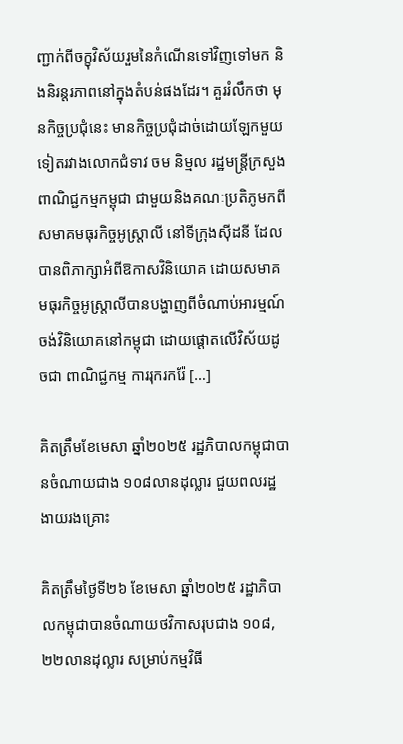ញ្ជាក់ពីចក្ខុវិស័យរួមនៃកំណើនទៅវិញទៅមក និងនិរន្តរភាពនៅក្នុងតំបន់ផងដែរ។ គួររំលឹកថា មុនកិច្ចប្រជុំនេះ មានកិច្ចប្រជុំដាច់ដោយឡែកមួយទៀតរវាងលោកជំទាវ ចម និម្មល រដ្ឋមន្ត្រីក្រសួងពាណិជ្ជកម្មកម្ពុជា ជាមួយនិងគណៈប្រតិភូមកពីសមាគមធុរកិច្ចអូស្ត្រាលី នៅទីក្រុងស៊ីដនី ដែលបានពិភាក្សាអំពីឱកាសវិនិយោគ ដោយសមាគមធុរកិច្ចអូស្ត្រាលីបានបង្ហាញពីចំណាប់អារម្មណ៍ចង់វិនិយោគនៅកម្ពុជា ដោយផ្តោតលើវិស័យដូចជា ពាណិជ្ជកម្ម ការរុករករ៉ែ […]

គិតត្រឹមខែមេសា ឆ្នាំ២០២៥ រដ្ឋភិបាលកម្ពុជាបានចំណាយជាង ១០៨លានដុល្លារ ជួយពលរដ្ឋងាយរងគ្រោះ

គិតត្រឹមថ្ងៃទី២៦ ខែមេសា ឆ្នាំ២០២៥ រដ្ឋាភិបាលកម្ពុជាបានចំណាយថវិកាសរុបជាង ១០៨,២២លានដុល្លារ សម្រាប់កម្មវិធី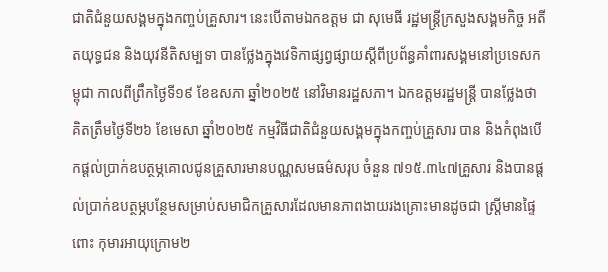ជាតិជំនួយសង្គមក្នុងកញ្ចប់គ្រួសារ។ នេះបើតាមឯកឧត្តម ជា សុមេធី រដ្ឋមន្ត្រីក្រសួងសង្គមកិច្ច អតីតយុទ្ធជន និងយុវនីតិសម្បទា បានថ្លែងក្នុងវេទិកាផ្សព្វផ្សាយស្តីពីប្រព័ន្ធគាំពារសង្គមនៅប្រទេសកម្ពុជា កាលពីព្រឹកថ្ងៃទី១៩ ខែឧសភា ឆ្នាំ២០២៥ នៅវិមានរដ្ឋសភា។ ឯកឧត្តមរដ្ឋមន្ត្រី បានថ្លែងថា គិតត្រឹមថ្ងៃទី២៦ ខែមេសា ឆ្នាំ២០២៥ កម្មវិធីជាតិជំនួយសង្គមក្នុងកញ្ចប់គ្រួសារ បាន និងកំពុងបើកផ្តល់ប្រាក់ឧបត្ថម្ភគោលជូនគ្រួសារមានបណ្ណសមធម៌សរុប ចំនួន ៧១៥.៣៤៧គ្រួសារ និងបានផ្តល់ប្រាក់ឧបត្ថម្ភបន្ថែមសម្រាប់សមាជិកគ្រួសារដែលមានភាពងាយរងគ្រោះមានដូចជា ស្រ្តីមានផ្ទៃពោះ កុមារអាយុក្រោម២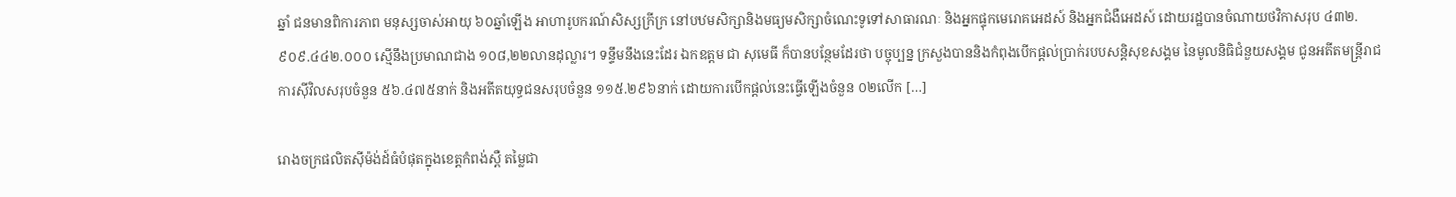ឆ្នាំ ជនមានពិការភាព មនុស្សចាស់អាយុ ៦០ឆ្នាំឡើង អាហារូបករណ៍សិស្សក្រីក្រ នៅបឋមសិក្សានិងមធ្យមសិក្សាចំណេះទូទៅសាធារណៈ និងអ្នកផ្ទុកមេរោគអេដស៍ និងអ្នកជំងឺអេដស៍ ដោយរដ្ឋបានចំណាយថវិកាសរុប ៤៣២.៩០៩.៤៤២.០០០ ស្មើនឹងប្រមាណជាង ១០៨,២២លានដុល្លារ។ ទន្ទឹមនឹងនេះដែរ ឯកឧត្តម ជា សុមេធី ក៏បានបន្ថែមដែរថា បច្ចុប្បន្ន ក្រសួងបាននិងកំពុងបើកផ្តល់ប្រាក់របបសន្តិសុខសង្គម នៃមូលនិធិជំនួយសង្គម ជូនអតីតមន្រ្តីរាជការស៊ីវិលសរុបចំនួន ៥៦.៤៧៥នាក់ និងអតីតយុទ្ធជនសរុបចំនួន ១១៥.២៩៦នាក់ ដោយការបើកផ្តល់នេះធ្វើឡើងចំនួន ០២លើក […]

រោងចក្រផលិតស៊ីម៉ង់ដ៍ធំបំផុតក្នុងខេត្តកំពង់ស្ពឺ តម្លៃជា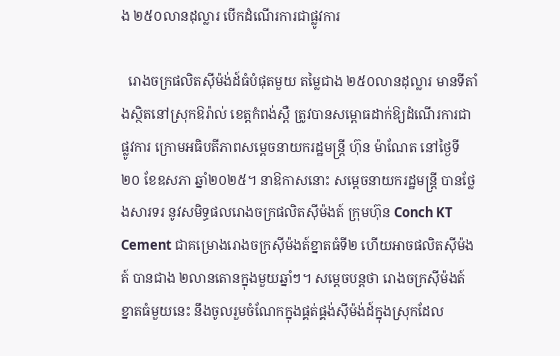ង ២៥០លានដុល្លារ បើកដំណើរការជាផ្លូវការ

  រោងចក្រផលិតស៊ីម៉ង់ដ៍ធំបំផុតមួយ តម្លៃជាង ២៥០លានដុល្លារ មានទីតាំងស្ថិតនៅស្រុកឱរ៉ាល់ ខេត្តកំពង់ស្ពឺ ត្រូវបានសម្ពោធដាក់ឱ្យដំណើរការជាផ្លូវការ ក្រោមអធិបតីភាពសម្តេចនាយករដ្ឋមន្រ្តី ហ៊ុន ម៉ាណែត នៅថ្ងៃទី២០ ខែឧសភា ឆ្នាំ២០២៥។ នាឱកាសនោះ សម្តេចនាយករដ្ឋមន្រ្តី បានថ្លែងសារទរ នូវសមិទ្ធផលរោងចក្រផលិតស៊ីម៉ងត៍ ក្រុមហ៊ុន Conch KT Cement ជាគម្រោងរោងចក្រស៊ីម៉ងត៍ខ្នាតធំទី២ ហើយអាចផលិតស៊ីម៉ងត៍ បានជាង ២លានតោនក្នុងមួយឆ្នាំៗ។ សម្តេចបន្តថា រោងចក្រស៊ីម៉ងត៍ខ្នាតធំមួយនេះ នឹងចូលរួមចំណែកក្នុងផ្គត់ផ្គង់ស៊ីម៉ង់ដ៍ក្នុងស្រុកដែល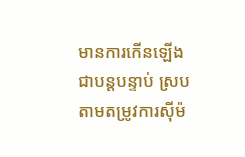មានការកើនឡើងជាបន្តបន្ទាប់ ស្របតាមតម្រូវការស៊ីម៉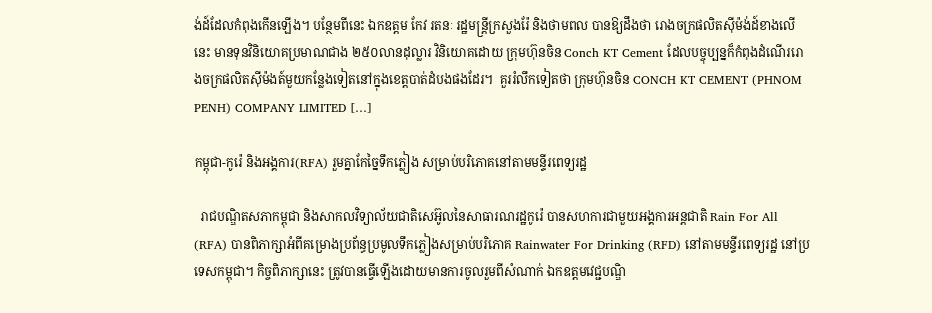ង់ដ៍ដែលកំពុងកើនឡើង។ បន្ថែមពីនេះ ឯកឧត្ដម កែវ រតនៈ រដ្ឋមន្រ្ដីក្រសួងរ៉ែ និងថាមពល បានឱ្យដឹងថា រោងចក្រផលិតស៊ីម៉ង់ដ៍ខាងលើនេះ មានទុនវិនិយោគប្រមាណជាង ២៥០លានដុល្លារ វិនិយោគដោយ ក្រុមហ៊ុនចិន Conch KT Cement ដែលបច្ចុប្បន្នក៏កំពុងដំណើររោងចក្រផលិតស៊ីម៉ងត៍មួយកន្លែងទៀតនៅក្នុងខេត្តបាត់ដំបងផងដែរ។  គួររំលឹកទៀតថា ក្រុមហ៊ុនចិន CONCH KT CEMENT (PHNOM PENH) COMPANY LIMITED […]

កម្ពុជា-កូរ៉េ និងអង្គការ(RFA) រួមគ្នាកែច្នៃទឹកភ្លៀង សម្រាប់បរិភោគនៅតាមមន្ទីរពេទ្យរដ្ឋ

  រាជបណ្ឌិតសភាកម្ពុជា និងសាកលវិទ្យាល័យជាតិសេអ៊ូលនៃសាធារណរដ្ឋកូរ៉េ បានសហការជាមួយអង្គការអន្តជាតិ Rain For All (RFA) បានពិភាក្សាអំពីគម្រោងប្រព័ន្ធប្រមូលទឹកភ្លៀងសម្រាប់បរិភោគ Rainwater For Drinking (RFD) នៅតាមមន្ទីរពេទ្យរដ្ឋ នៅប្រទេសកម្ពុជា។ កិច្ចពិភាក្សានេះ ត្រូវបានធ្វើឡើងដោយមានការចូលរួមពីសំណាក់ ឯកឧត្តមវេជ្ជបណ្ឌិ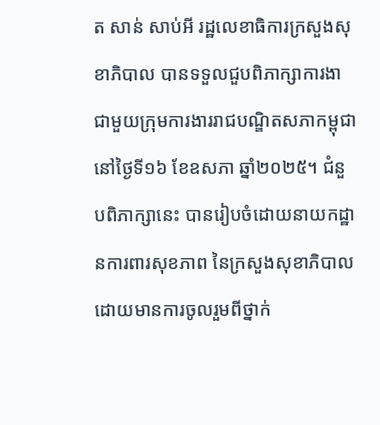ត សាន់ សាប់អី រដ្ឋលេខាធិការក្រសួងសុខាភិបាល បានទទួលជួបពិភាក្សាការងាជាមួយក្រុមការងាររាជបណ្ឌិតសភាកម្ពុជា នៅថ្ងៃទី១៦ ខែឧសភា ឆ្នាំ២០២៥។ ជំនួបពិភាក្សានេះ បានរៀបចំដោយនាយកដ្ឋានការពារសុខភាព នៃក្រសួងសុខាភិបាល  ដោយមានការចូលរួមពីថ្នាក់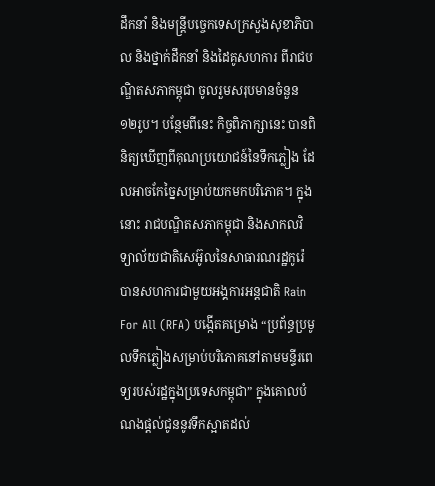ដឹកនាំ និងមន្ត្រីបច្ចេកទេសក្រសួងសុខាភិបាល និងថ្នាក់ដឹកនាំ និងដៃគូសហការ ពីរាជបណ្ឌិតសភាកម្ពុជា ចូលរួមសរុបមានចំនួន ១២រូប។ បន្ថែមពីនេះ កិច្ចពិភាក្សានេះ បានពិនិត្យឃើញពីគុណប្រយោជន៍នៃទឹកភ្លៀង ដែលអាចកែច្នៃសម្រាប់យកមកបរិភោគ។ ក្នុងនោះ រាជបណ្ឌិតសភាកម្ពុជា និងសាកលវិទ្យាល័យជាតិសេអ៊ូលនៃសាធារណរដ្ឋកូរ៉េ បានសហការជាមួយអង្គការអន្តជាតិ Rain For All (RFA) បង្កើតគម្រោង “ប្រព័ន្ធប្រមូលទឹកភ្លៀងសម្រាប់បរិភោគនៅតាមមន្ទីរពេទ្យរបស់រដ្ឋក្នុងប្រទេសកម្ពុជា” ក្នុងគោលបំណងផ្ដល់ជូននូវទឹកស្អាតដល់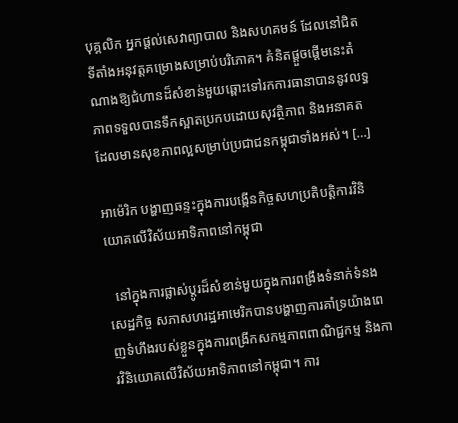បុគ្គលិក អ្នកផ្ដល់សេវាព្យាបាល និងសហគមន៍ ដែលនៅជិតទីតាំងអនុវត្តគម្រោងសម្រាប់បរិភោគ។ គំនិតផ្តួចផ្តើមនេះតំណាងឱ្យជំហានដ៏សំខាន់មួយឆ្ពោះទៅរកការធានាបាននូវលទ្ធភាពទទួលបានទឹកស្អាតប្រកបដោយសុវត្ថិភាព និងអនាគតដែលមានសុខភាពល្អសម្រាប់ប្រជាជនកម្ពុជាទាំងអស់។ […]

អាម៉េរិក បង្ហាញឆន្ទះក្នុងការបង្កើនកិច្ចសហប្រតិបត្តិការវិនិយោគលើវិស័យអាទិភាពនៅកម្ពុជា

  នៅក្នុងការផ្លាស់ប្តូរដ៏សំខាន់មួយក្នុងការពង្រឹងទំនាក់ទំនងសេដ្ឋកិច្ច សភាសហរដ្ឋអាមេរិកបានបង្ហាញការគាំទ្រយ៉ាងពេញទំហឹងរបស់ខ្លួនក្នុងការពង្រីកសកម្មភាពពាណិជ្ជកម្ម និងការវិនិយោគលើវិស័យអាទិភាពនៅកម្ពុជា។ ការ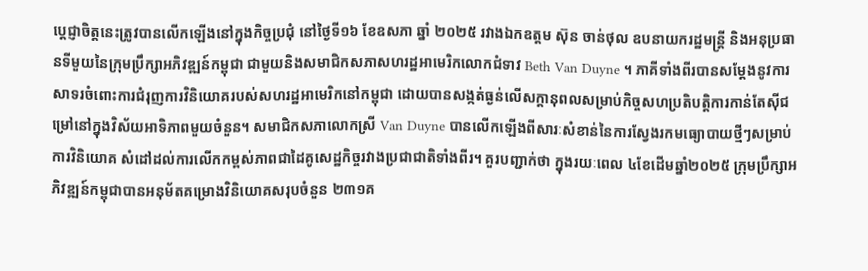ប្តេជ្ញាចិត្តនេះត្រូវបានលើកឡើងនៅក្នុងកិច្ចប្រជុំ នៅថ្ងៃទី១៦ ខែឧសភា ឆ្នាំ ២០២៥ រវាងឯកឧត្តម ស៊ុន ចាន់ថុល ឧបនាយករដ្ឋមន្ត្រី និងអនុប្រធានទីមួយនៃក្រុមប្រឹក្សាអភិវឌ្ឍន៍កម្ពុជា ជាមួយនិងសមាជិកសភាសហរដ្ឋអាមេរិកលោកជំទាវ Beth Van Duyne ។ ភាគីទាំងពីរបានសម្តែងនូវការសាទរចំពោះការជំរុញការវិនិយោគរបស់សហរដ្ឋអាមេរិកនៅកម្ពុជា ដោយបានសង្កត់ធ្ងន់លើសក្តានុពលសម្រាប់កិច្ចសហប្រតិបត្តិការកាន់តែស៊ីជម្រៅនៅក្នុងវិស័យអាទិភាពមួយចំនួន។ សមាជិកសភាលោកស្រី Van Duyne បានលើកឡើងពីសារៈសំខាន់នៃការស្វែងរកមធ្យោបាយថ្មីៗសម្រាប់ការវិនិយោគ សំដៅដល់ការលើកកម្ពស់ភាពជាដៃគូសេដ្ឋកិច្ចរវាងប្រជាជាតិទាំងពីរ។ គួរបញ្ជាក់ថា ក្នុងរយៈពេល ៤ខែដើមឆ្នាំ២០២៥ ក្រុមប្រឹក្សាអភិវឌ្ឍន៍កម្ពុជាបានអនុម័តគម្រោងវិនិយោគសរុបចំនួន ២៣១គ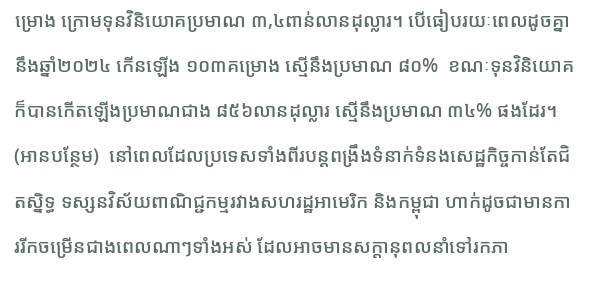ម្រោង ក្រោមទុនវិនិយោគប្រមាណ ៣,៤ពាន់លានដុល្លារ។ បើធៀបរយៈពេលដូចគ្នានឹងឆ្នាំ២០២៤ កើនឡើង ១០៣គម្រោង ស្មើនឹងប្រមាណ ៨០%  ខណៈទុនវិនិយោគក៏បានកើតឡើងប្រមាណជាង ៨៥៦លានដុល្លារ ស្មើនឹងប្រមាណ ៣៤% ផងដែរ។ (អានបន្ថែម)  នៅពេលដែលប្រទេសទាំងពីរបន្តពង្រឹងទំនាក់ទំនងសេដ្ឋកិច្ចកាន់តែជិតស្និទ្ធ ទស្សនវិស័យពាណិជ្ជកម្មរវាងសហរដ្ឋអាមេរិក និងកម្ពុជា ហាក់ដូចជាមានការរីកចម្រើនជាងពេលណាៗទាំងអស់ ដែលអាចមានសក្តានុពលនាំទៅរកភា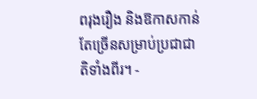ពរុងរឿង និងឱកាសកាន់តែច្រើនសម្រាប់ប្រជាជាតិទាំងពីរ។ -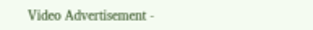Video Advertisement -